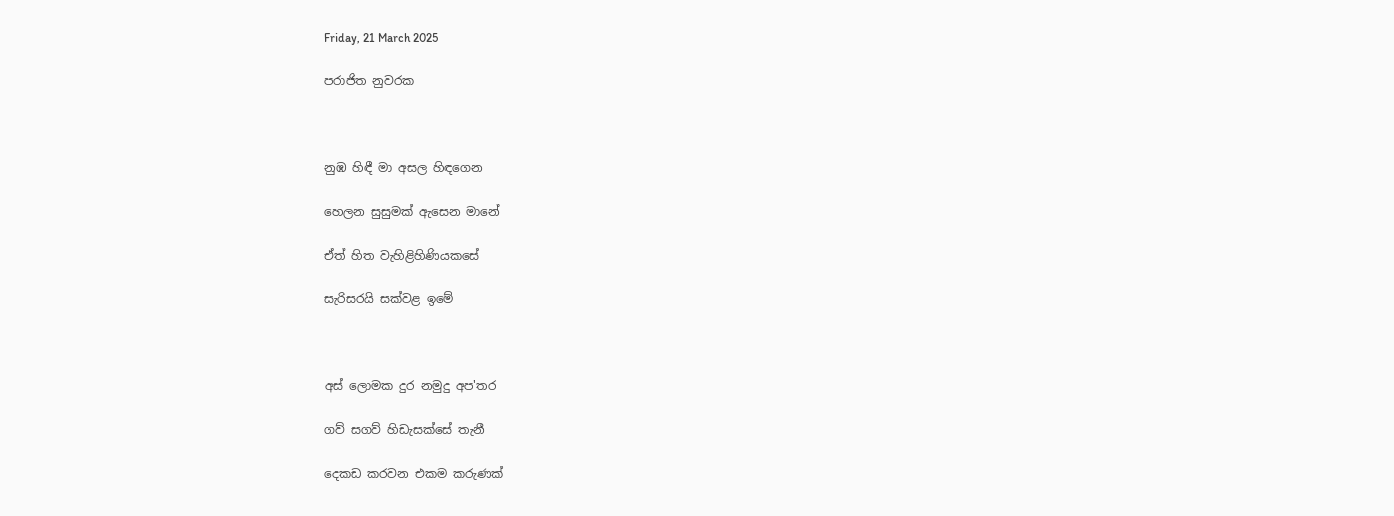Friday, 21 March 2025

පරාජිත නුවරක



නුඹ හිඳී මා අසල හිඳගෙන

හෙලන සුසුමක් ඇසෙන මානේ

ඒත් හිත වැහිළිහිණියකසේ

සැරිසරයි සක්වළ ඉමේ



අස් ලොමක දුර නමුදු අප'තර

ගව් සගව් හිඩැසක්සේ තැනී

දෙකඩ කරවන එකම කරුණක්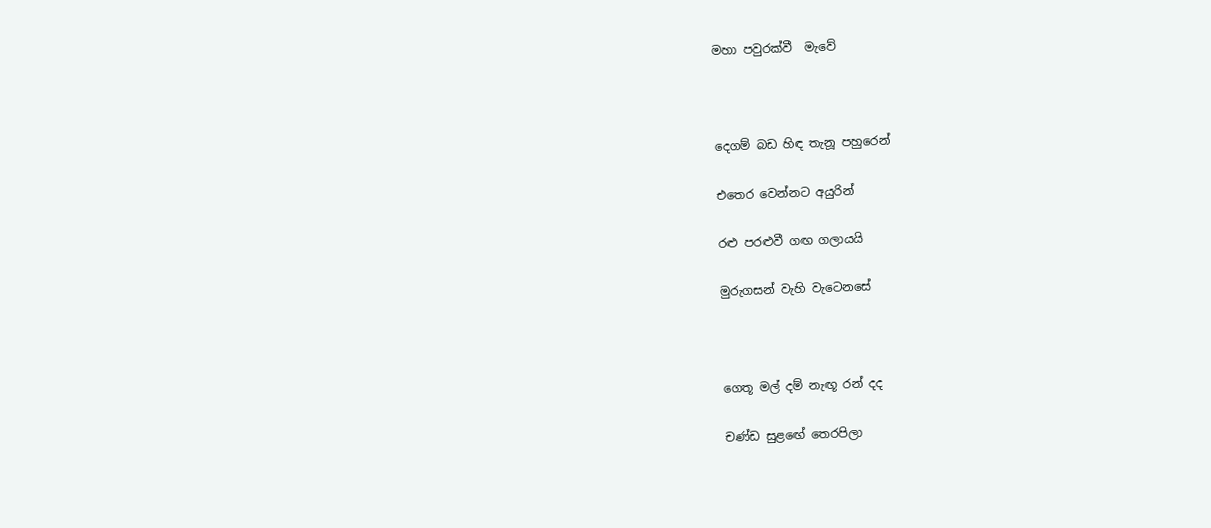මහා පවුරක්වී  මැවේ



දෙගම් බඩ හිඳ තැනූ පහුරෙන්

එතෙර වෙන්නට අයුරින්

රළු පරළුවී ගඟ ගලායයි

මුරුගසන් වැහි වැටෙනසේ



ගෙතූ මල් දම් නැඟූ රන් දද

චණ්ඩ සුළඟේ තෙරපිලා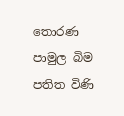තොරණ පාමුල බිම පතිත විණි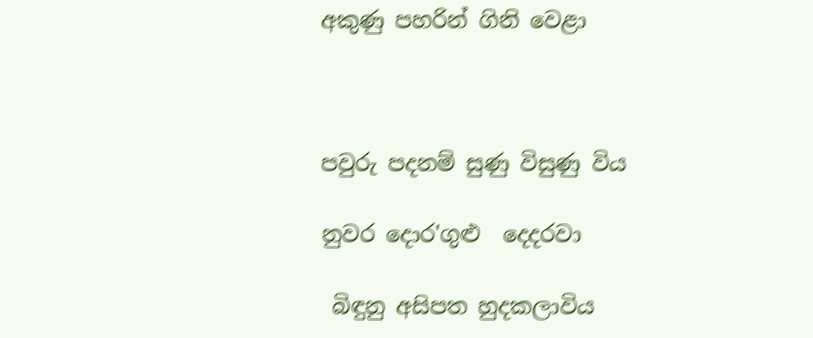අකුණු පහරින් ගිනි වෙළා



පවුරු පදනම් සුණු විසුණු විය

නුවර දොර'ගුළු  දෙදරවා

 බිඳුනු අසිපත හුදකලාවිය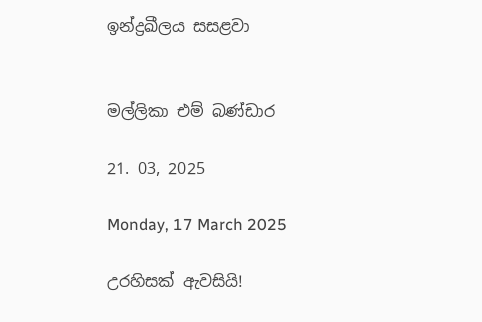ඉන්ද්‍රඛීලය සසළවා


මල්ලිකා එම් බණ්ඩාර

21. 03, 2025

Monday, 17 March 2025

උරහිසක් ඇවසියි!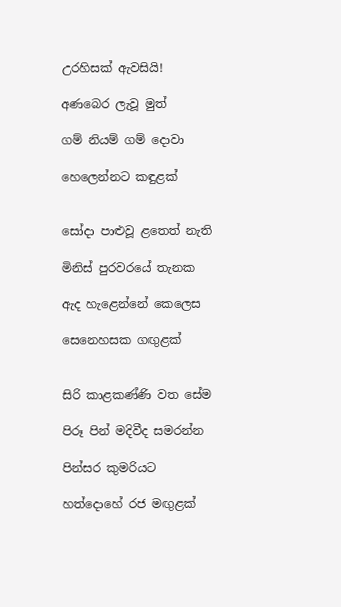උරහිසක් ඇවසියි!

අණබෙර ලැවූ මුත්

ගම් නියම් ගම් දොවා

හෙලෙන්නට කඳුළක්


සෝදා පාළුවූ ළතෙත් නැති

මිනිස් පුරවරයේ තැනක

ඇද හැළෙන්නේ කෙලෙස

සෙනෙහසක ගඟුළක්


සිරි කාළකණ්ණි වත සේම

පිරූ පින් මදිවීද සමරන්න

පින්සර කුමරියට

හත්දොහේ රජ මඟුළක්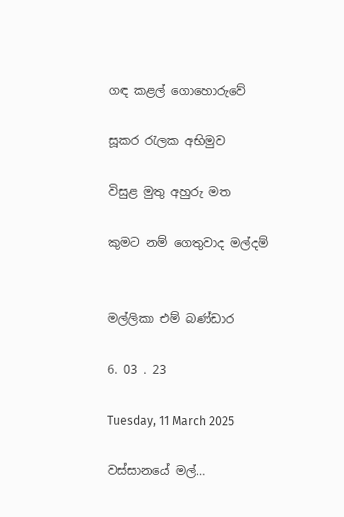ගඳ කළල් ගොහොරුවේ

සූකර රැලක අභිමුව

විසුළ මුතු අහුරු මත

කුමට නම් ගෙතුවාද මල්දම්


මල්ලිකා එම් බණ්ඩාර

6. 03 . 23

Tuesday, 11 March 2025

වස්සානයේ මල්…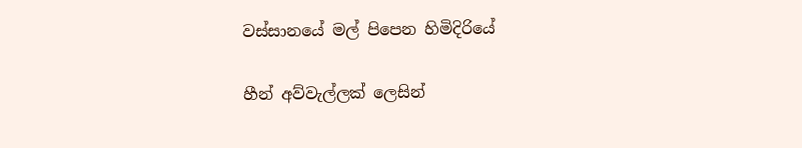වස්සානයේ මල් පිපෙන හිමිදිරියේ

හීන් අව්වැල්ලක් ලෙසින්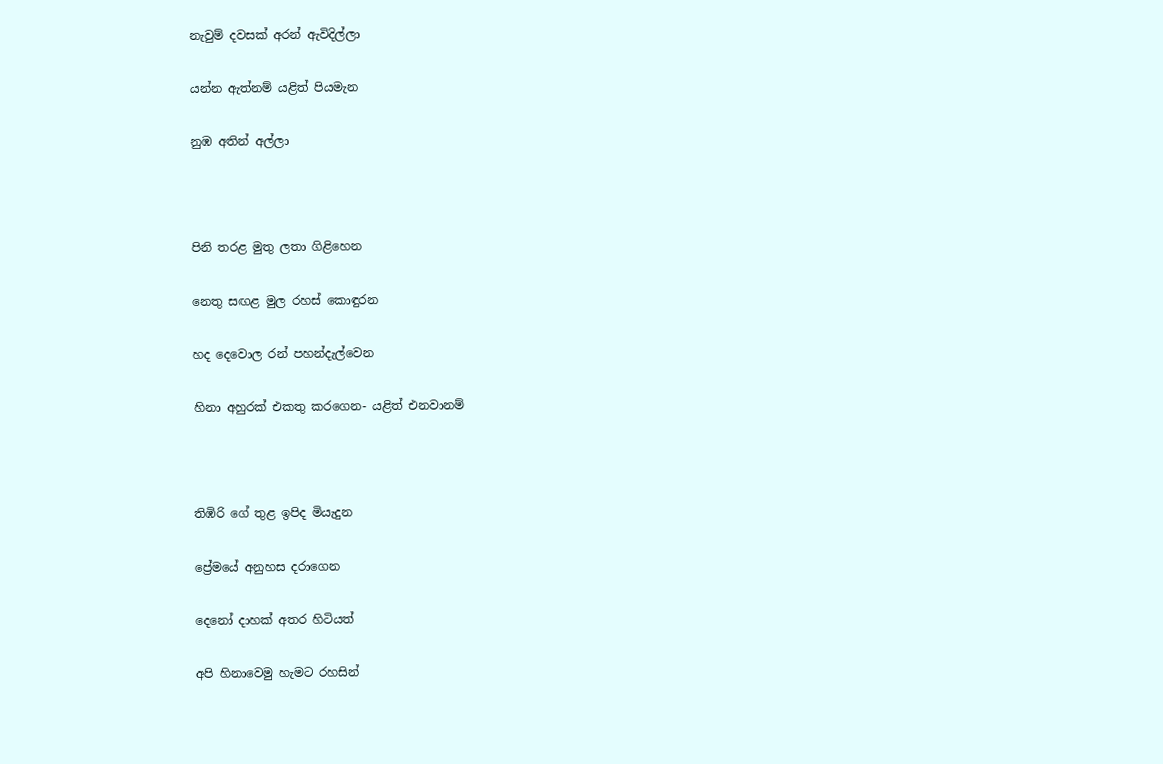නැවුම් දවසක් අරන් ඇවිදිල්ලා

යන්න ඇත්නම් යළිත් පියමැන

නුඹ අතින් අල්ලා



පිනි තරළ මුතු ලතා ගිළිහෙන

නෙතු සඟළ මුල රහස් කොඳුරන

හද දෙවොල රන් පහන්දැල්වෙන

හිනා අහුරක් එකතු කරගෙන- යළිත් එනවානම්



තිඹිරි ගේ තුළ ඉපිද මියැදුන

ප්‍රේමයේ අනුහස දරාගෙන

දෙනෝ දාහක් අතර හිටියත්

අපි හිනාවෙමු හැමට රහසින්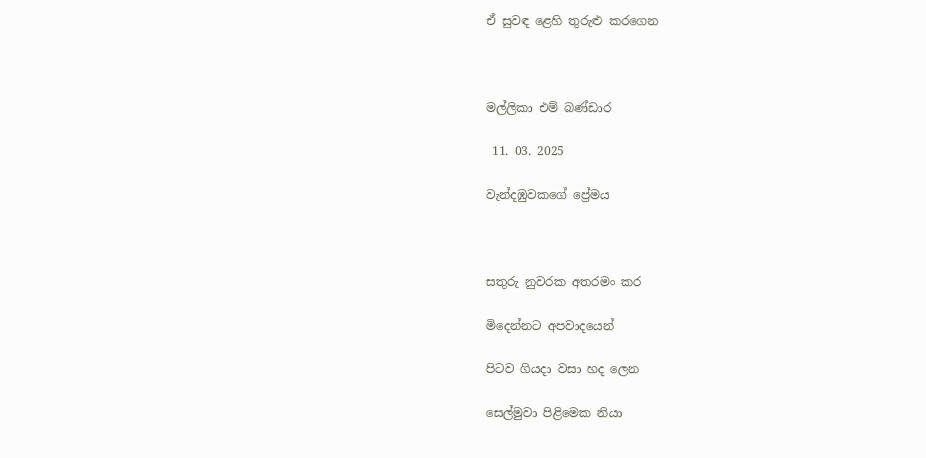ඒ සුවඳ ළෙහි තුරුළු කරගෙන



මල්ලිකා එම් බණ්ඩාර

 11. 03. 2025

වැන්දඹුවකගේ ප්‍රේමය



සතුරු නුවරක අතරමං කර

මිදෙන්නට අපවාදයෙන්

පිටව ගියදා වසා හද ලෙන

සෙල්මුවා පිළිමෙක නියා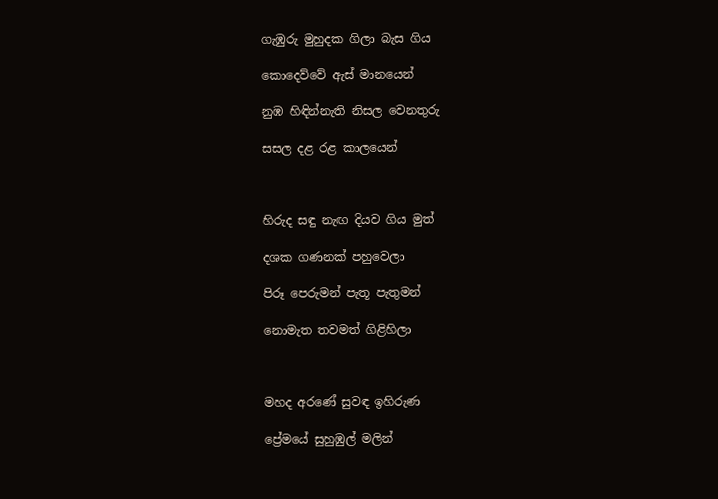ගැඹුරු මුහුදක ගිලා බැස ගිය

කොදෙව්වේ ඇස් මානයෙන්

නුඹ හිඳින්නැති නිසල වෙනතුරු

සසල දළ රළ කාලයෙන්



හිරුද සඳු නැඟ දියව ගිය මුත්

දශක ගණනක් පහුවෙලා

පිරූ පෙරුමන් පැතූ පැතුමන්

නොමැත තවමත් ගිළිහිලා



මහද අරණේ සුවඳ ඉහිරුණ

ප්‍රේමයේ සුහුඹුල් මලින්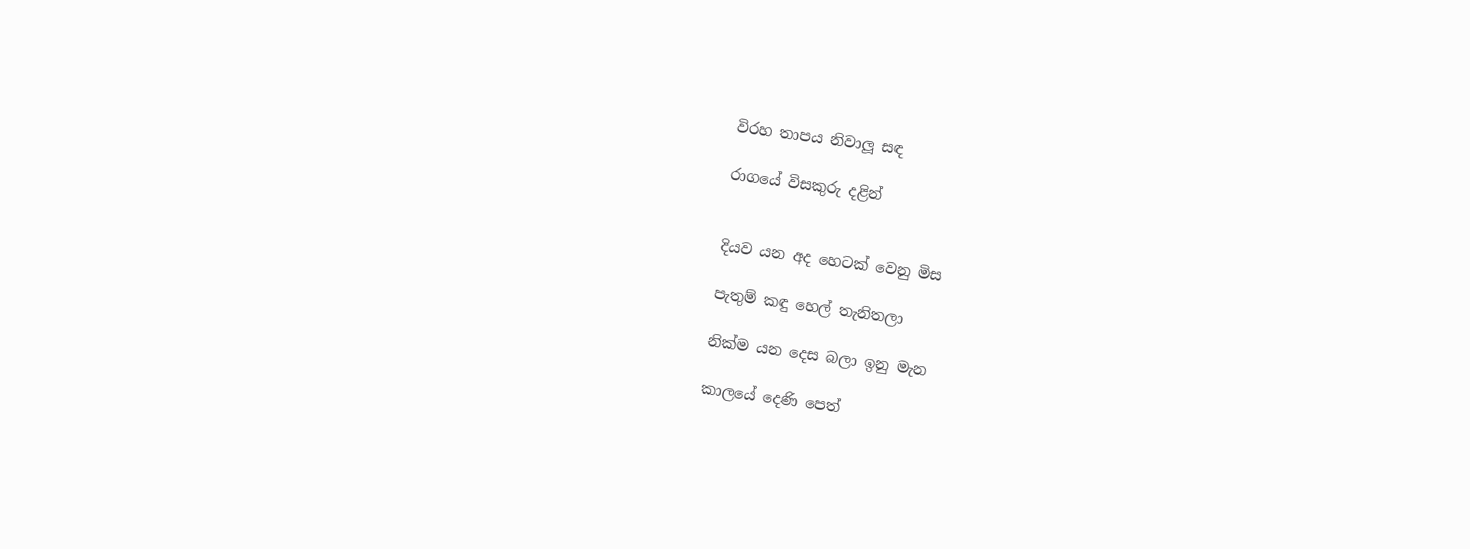විරහ තාපය නිවාලූ සඳ

රාගයේ විසකුරු දළින්


දියව යන අද හෙටක් වෙනු මිස

පැතුම් කඳු හෙල් තැනිතලා

නික්ම යන දෙස බලා ඉනු මැන

කාලයේ දෙණි පෙත්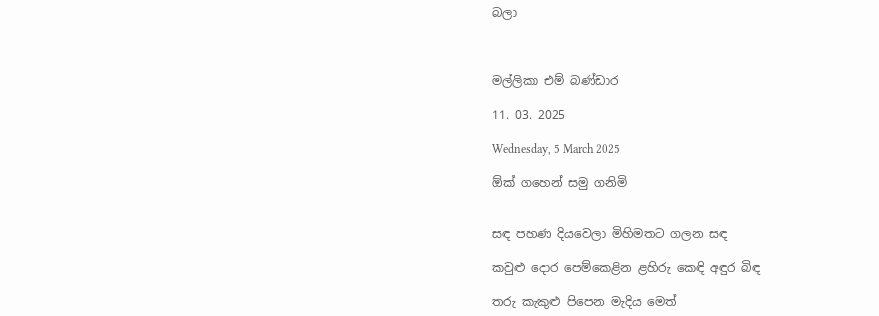බලා



මල්ලිකා එම් බණ්ඩාර

11. 03. 2025

Wednesday, 5 March 2025

ඕක් ගහෙන් සමු ගනිමි


සඳ පහණ දියවෙලා මිහිමතට ගලන සඳ

කවුළු දොර පෙම්කෙළින ළහිරු කෙඳි අඳුර බිඳ

තරු කැකුළු පිපෙන මැදිය මෙත්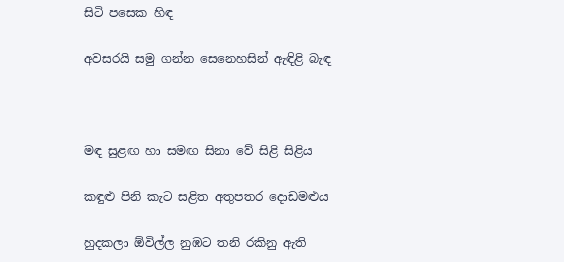සිටි පසෙක හිඳ

අවසරයි සමු ගන්න සෙනෙහසින් ඇඳිළි බැඳ



මඳ සුළඟ හා සමඟ සිනා වේ සිළි සිළිය

කඳුළු පිනි කැට සළිත අතුපතර දොඩමළුය

හුදකලා ඕවිල්ල නුඹට තනි රකිනු ඇති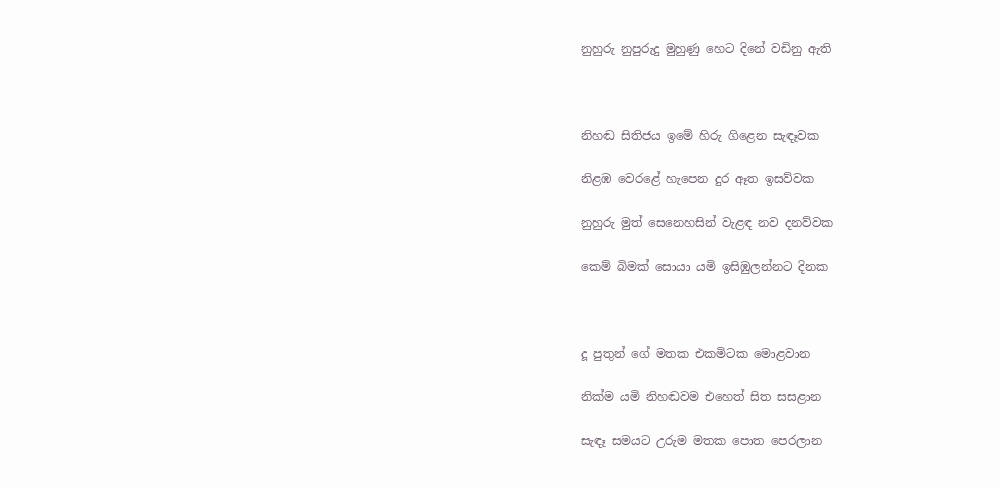නුහුරු නුපුරුදු මුහුණු හෙට දිනේ වඩිනු ඇති



නිහඬ සිතිජය ඉමේ හිරු ගිළෙන සැඳෑවක

නිළඹ වෙරළේ හැපෙන දුර ඈත ඉසව්වක

නුහුරු මුත් සෙනෙහසින් වැළඳ නව දනව්වක

කෙම් බිමක් සොයා යමි ඉසිඹුලන්නට දිනක



දූ පුතුන් ගේ මතක එකමිටක මොළවාන

නික්ම යමි නිහඬවම එහෙත් සිත සසළාන

සැඳෑ සමයට උරුම මතක පොත පෙරලාන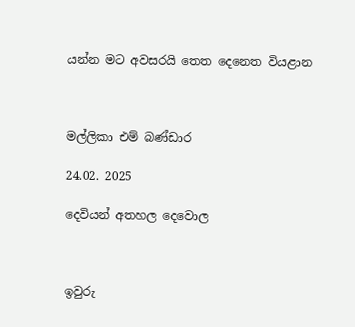යන්න මට අවසරයි තෙත දෙනෙත වියළාන



මල්ලිකා එම් බණ්ඩාර

24.02. 2025

දෙවියන් අතහල දෙවොල



ඉවුරු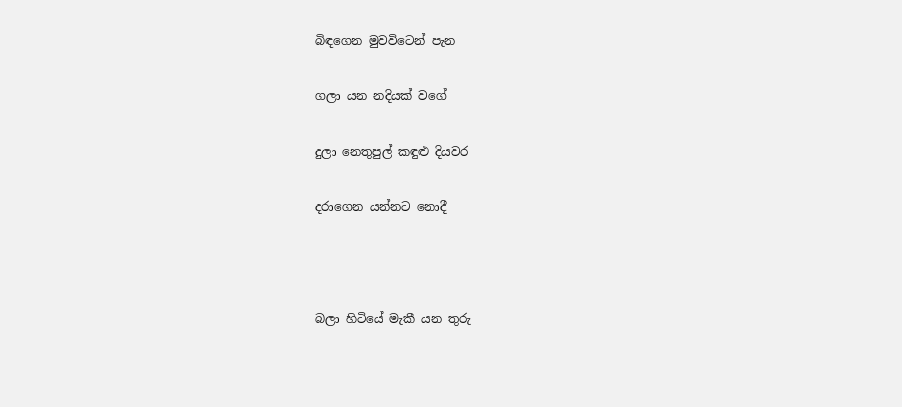බිඳගෙන මුවවිටෙන් පැන

ගලා යන නදියක් වගේ

දුලා නෙතුපුල් කඳුළු දියවර

දරාගෙන යන්නට නොදී



බලා හිටියේ මැකී යන තුරු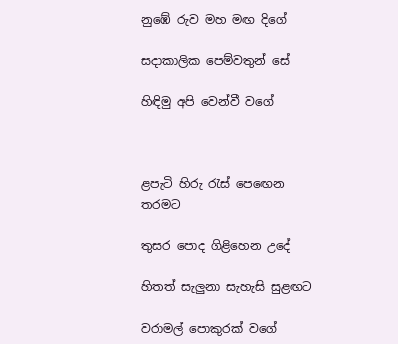නුඹේ රුව මහ මඟ දිගේ

සදාකාලික පෙම්වතුන් සේ

හිඳිමු අපි වෙන්වී වගේ



ළපැටි හිරු රැස් පෙඟෙන තරමට

තුසර පොද ගිළිහෙන උදේ

හිතත් සැලුනා සැහැසි සුළඟට

වරාමල් පොකුරක් වගේ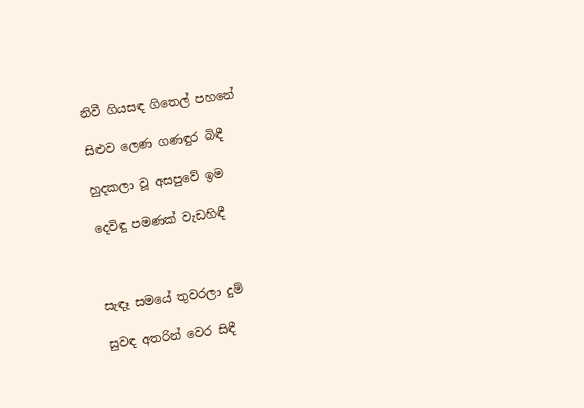නිවී ගියසඳ ගිතෙල් පහනේ

සිළුව ලෙණ ගණඳුර බිඳී

හුදකලා වූ අසපුවේ ඉම

දෙවිඳු පමණක් වැඩහිඳී



සැඳෑ සමයේ තුවරලා දුම්

සුවඳ අතරින් වෙර සිඳී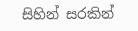සිහින් සරකින්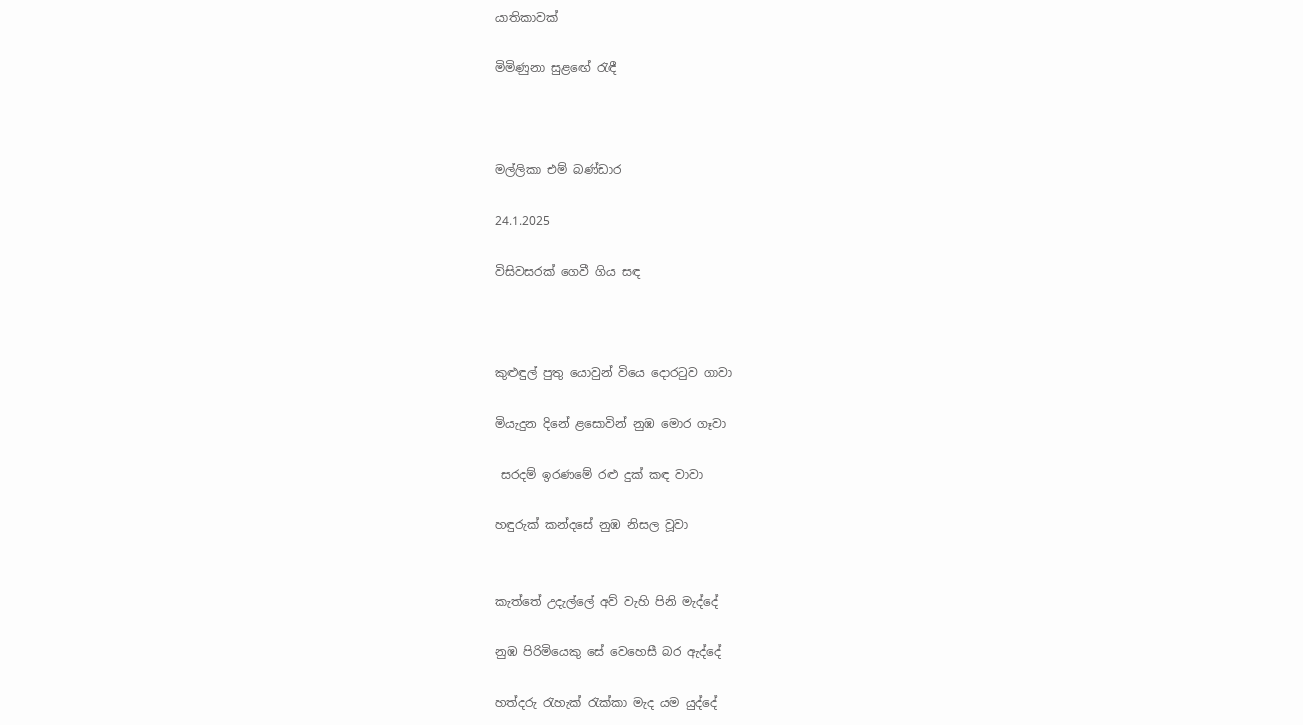යාතිකාවක්

මිමිණුනා සුළඟේ රැඳී



මල්ලිකා එම් බණ්ඩාර

24.1.2025

විසිවසරක් ගෙවී ගිය සඳ



කුළුඳුල් පුතු යොවුන් වියෙ දොරටුව ගාවා

මියැදුන දිනේ ළසොවින් නුඹ මොර ගෑවා

 සරදම් ඉරණමේ රළු දුක් කඳ වාවා

හඳුරුක් කන්දසේ නුඹ නිසල වූවා


කැත්තේ උදැල්ලේ අව් වැහි පිනි මැද්දේ

නුඹ පිරිමියෙකු සේ වෙහෙසී බර ඇද්දේ

හත්දරු රැහැක් රැක්කා මැද යම යුද්දේ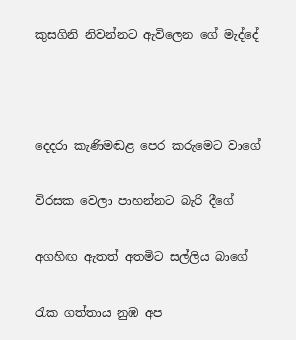කුසගිනි නිවන්නට ඇවිලෙන ගේ මැද්දේ



දෙදරා කැණිමඬළ පෙර කරුමෙට වාගේ

විරසක වෙලා පාහන්නට බැරි දීගේ

අගහිඟ ඇතත් අතමිට සල්ලිය බාගේ

රැක ගත්තාය නුඹ අප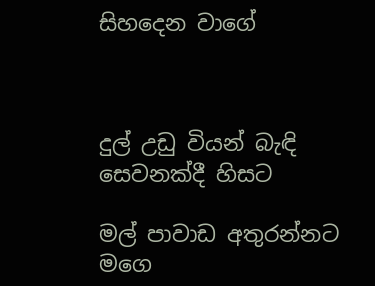සිහදෙන වාගේ



දුල් උඩු වියන් බැඳි සෙවනක්දී හිසට

මල් පාවාඩ අතුරන්නට මගෙ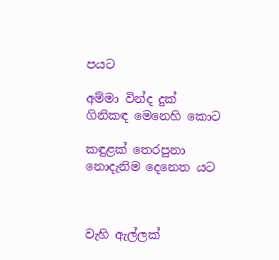පයට

අම්මා වින්ද දුක් ගිනිකඳ මෙනෙහි කොට

කඳුළක් තෙරපුනා නොදැනිම දෙනෙත යට



වැහි ඇල්ලක්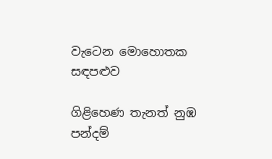වැටෙන මොහොතක සඳපළුව

ගිළිහෙණ තැනත් නුඹ පන්දම්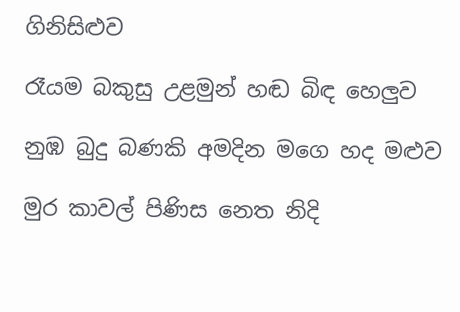ගිනිසිළුව

රෑයම බකුසු උළමුන් හඬ බිඳ හෙලුව

නුඹ බුදු බණකි අමදින මගෙ හද මළුව

මුර කාවල් පිණිස නෙත නිදි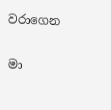වරාගෙන

මා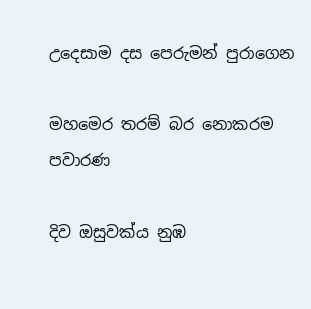උදෙසාම දස පෙරුමන් පුරාගෙන

මහමෙර තරම් බර නොකරම පවාරණ

දිව ඔසුවක්ය නුඹ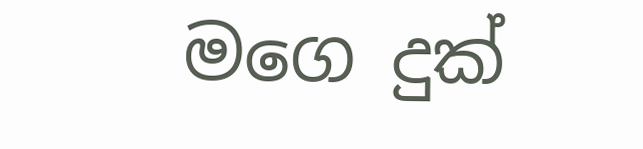මගෙ දුක්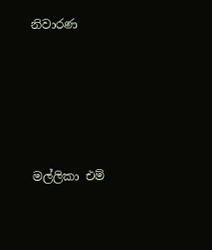නිවාරණ





මල්ලිකා එම්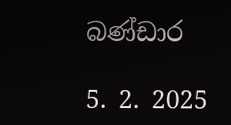බණ්ඩාර

5. 2. 2025